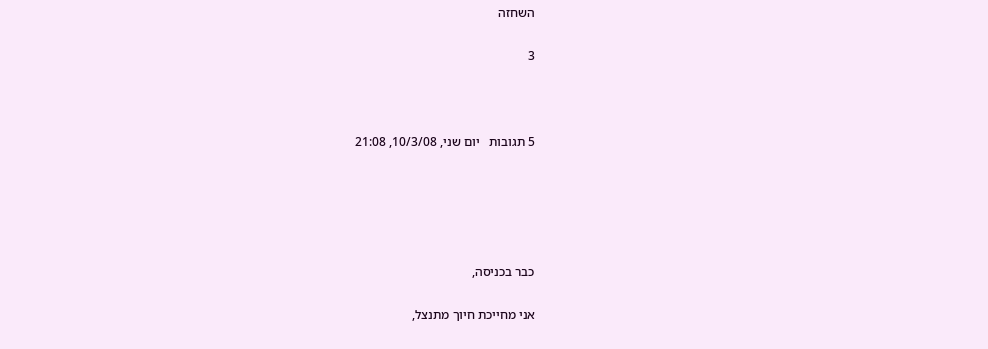השחזה

3



5 תגובות   יום שני, 10/3/08, 21:08





כבר בכניסה,

אני מחייכת חיוך מתנצל,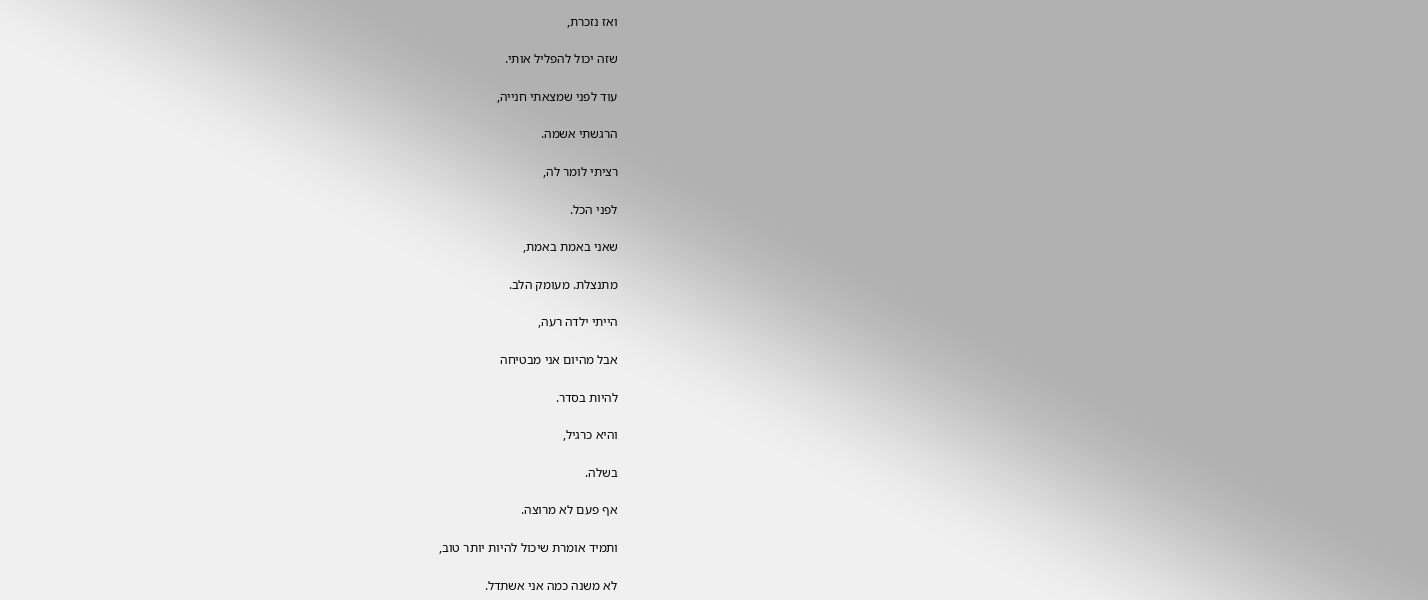ואז נזכרת,

שזה יכול להפליל אותי.

עוד לפני שמצאתי חנייה,

הרגשתי אשמה.

רציתי לומר לה,

לפני הכל.

שאני באמת באמת,

מתנצלת. מעומק הלב.

הייתי ילדה רעה,

אבל מהיום אני מבטיחה

להיות בסדר.

והיא כרגיל,

בשלה.

אף פעם לא מרוצה.

ותמיד אומרת שיכול להיות יותר טוב,

לא משנה כמה אני אשתדל.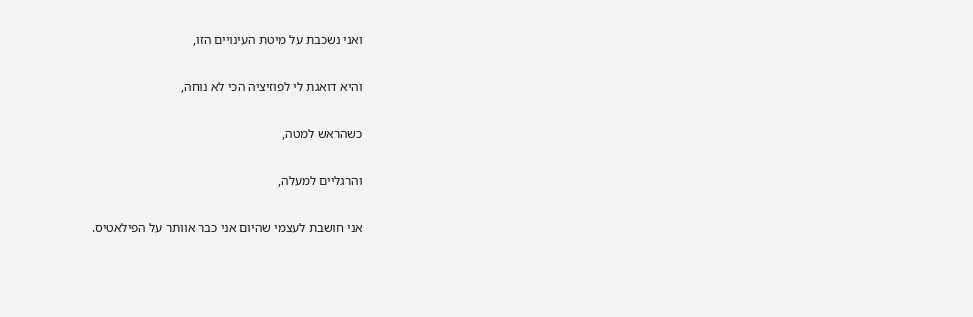ואני נשכבת על מיטת העינויים הזו,

והיא דואגת לי לפוזיציה הכי לא נוחה,

כשהראש למטה,

והרגליים למעלה,

אני חושבת לעצמי שהיום אני כבר אוותר על הפילאטיס.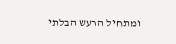ומתחיל הרעש הבלתי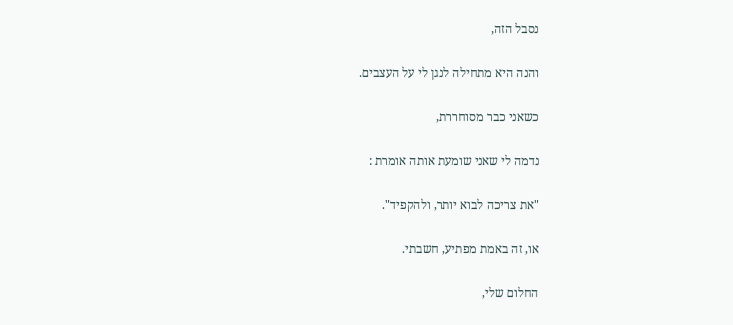נסבל הזה,

והנה היא מתחילה לנגן לי על העצבים.

כשאני כבר מסוחררת,

נדמה לי שאני שומעת אותה אומרת :

"את צריכה לבוא יותר, ולהקפיד".

או, זה באמת מפתיע, חשבתי.

החלום שלי,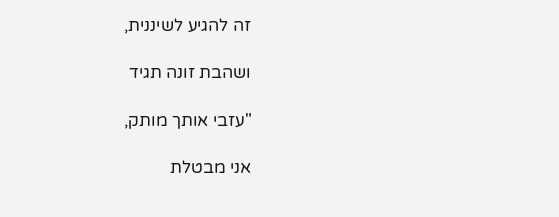זה להגיע לשיננית,

ושהבת זונה תגיד

"עזבי אותך מותק,

אני מבטלת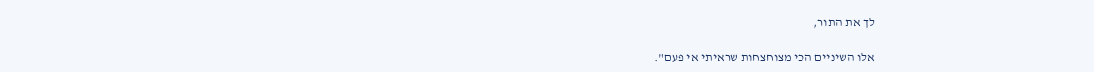לך את התור,

אלו השיניים הכי מצוחצחות שראיתי אי פעם".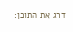דרג את התוכן: